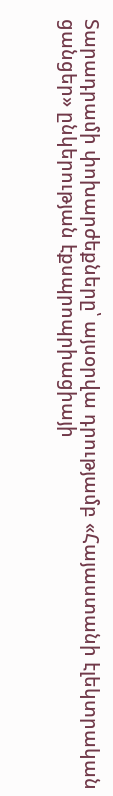Տարադրամի փոխարժեքները՝ այսօրվա դրությամբ «Հայաստանի էլեկտրական ցանցեր» ընկերության էքսպրոպրիացիայի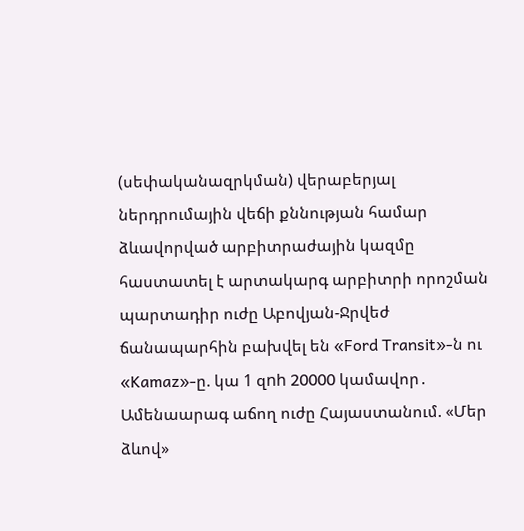(սեփականազրկման) վերաբերյալ ներդրումային վեճի քննության համար ձևավորված արբիտրաժային կազմը հաստատել է արտակարգ արբիտրի որոշման պարտադիր ուժը Աբովյան-Ջրվեժ ճանապարհին բախվել են «Ford Transit»-ն ու «Kamaz»-ը. կա 1 զnh 20000 կամավոր․ Ամենաարագ աճող ուժը Հայաստանում. «Մեր ձևով»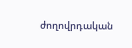ժողովրդական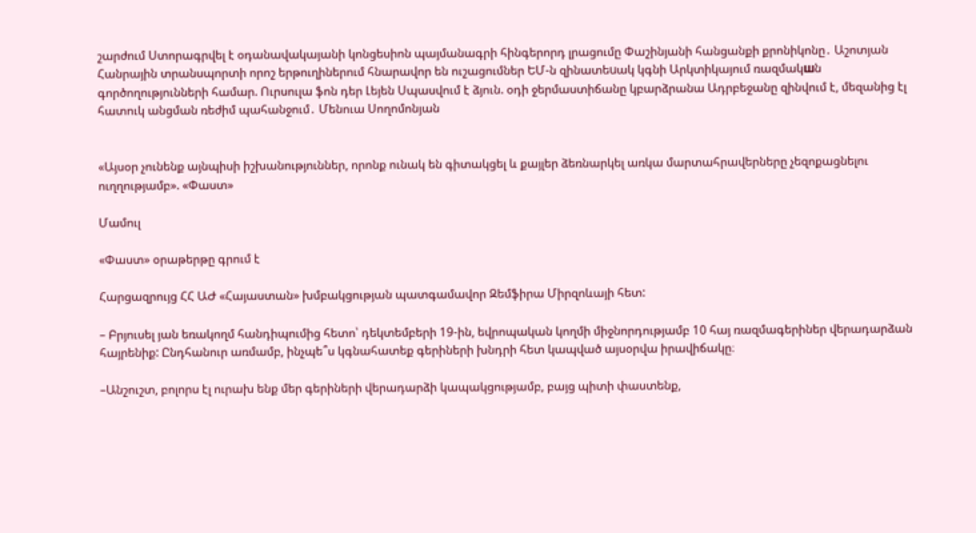շարժում Ստորագրվել է օդանավակայանի կոնցեսիոն պայմանագրի հինգերորդ լրացումը Փաշինյանի հանցանքի քրոնիկոնը․ Աշոտյան Հանրային տրանսպորտի որոշ երթուղիներում հնարավոր են ուշացումներ ԵՄ-ն զինատեuակ կգնի Արկտիկայում ռազմակшն գործողությունների համար. Ուրսուլա ֆոն դեր Լեյեն Սպասվում է ձյուն. օդի ջերմաստիճանը կբարձրանա Ադրբեջանը զինվում է, մեզանից էլ հատուկ անցման ռեժիմ պահանջում․ Մենուա Սողոմոնյան


«Այսօր չունենք այնպիսի իշխանություններ, որոնք ունակ են գիտակցել և քայլեր ձեռնարկել առկա մարտահրավերները չեզոքացնելու ուղղությամբ». «Փաստ»

Մամուլ

«Փաստ» օրաթերթը գրում է

Հարցազրույց ՀՀ ԱԺ «Հայաստան» խմբակցության պատգամավոր Զեմֆիրա Միրզոևայի հետ:

– Բրյուսել յան եռակողմ հանդիպումից հետո՝ դեկտեմբերի 19-ին, եվրոպական կողմի միջնորդությամբ 10 հայ ռազմագերիներ վերադարձան հայրենիք: Ընդհանուր առմամբ, ինչպե՞ս կգնահատեք գերիների խնդրի հետ կապված այսօրվա իրավիճակը։

–Անշուշտ, բոլորս էլ ուրախ ենք մեր գերիների վերադարձի կապակցությամբ, բայց պիտի փաստենք,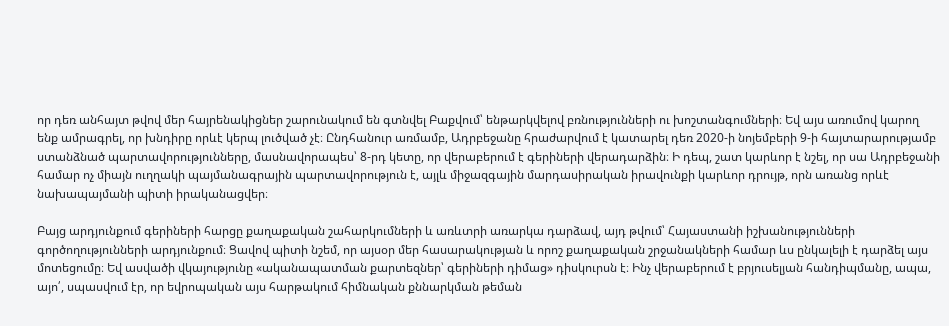որ դեռ անհայտ թվով մեր հայրենակիցներ շարունակում են գտնվել Բաքվում՝ ենթարկվելով բռնությունների ու խոշտանգումների։ Եվ այս առումով կարող ենք ամրագրել, որ խնդիրը որևէ կերպ լուծված չէ։ Ընդհանուր առմամբ, Ադրբեջանը հրաժարվում է կատարել դեռ 2020-ի նոյեմբերի 9-ի հայտարարությամբ ստանձնած պարտավորությունները, մասնավորապես՝ 8-րդ կետը, որ վերաբերում է գերիների վերադարձին։ Ի դեպ, շատ կարևոր է նշել, որ սա Ադրբեջանի համար ոչ միայն ուղղակի պայմանագրային պարտավորություն է, այլև միջազգային մարդասիրական իրավունքի կարևոր դրույթ, որն առանց որևէ նախապայմանի պիտի իրականացվեր։

Բայց արդյունքում գերիների հարցը քաղաքական շահարկումների և առևտրի առարկա դարձավ, այդ թվում՝ Հայաստանի իշխանությունների գործողությունների արդյունքում։ Ցավով պիտի նշեմ, որ այսօր մեր հասարակության և որոշ քաղաքական շրջանակների համար ևս ընկալելի է դարձել այս մոտեցումը։ Եվ ասվածի վկայությունը «ականապատման քարտեզներ՝ գերիների դիմաց» դիսկուրսն է։ Ինչ վերաբերում է բրյուսելյան հանդիպմանը, ապա, այո՛, սպասվում էր, որ եվրոպական այս հարթակում հիմնական քննարկման թեման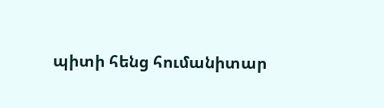պիտի հենց հումանիտար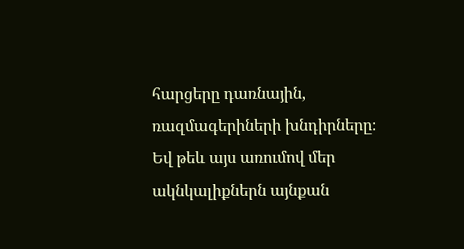հարցերը դառնային, ռազմագերիների խնդիրները։ Եվ թեև այս առումով մեր ակնկալիքներն այնքան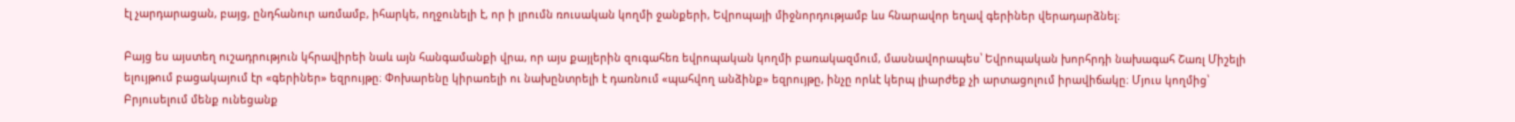էլ չարդարացան, բայց, ընդհանուր առմամբ, իհարկե, ողջունելի է, որ ի լրումն ռուսական կողմի ջանքերի, Եվրոպայի միջնորդությամբ ևս հնարավոր եղավ գերիներ վերադարձնել։

Բայց ես այստեղ ուշադրություն կհրավիրեի նաև այն հանգամանքի վրա, որ այս քայլերին զուգահեռ եվրոպական կողմի բառակազմում, մասնավորապես՝ Եվրոպական խորհրդի նախագահ Շառլ Միշելի ելույթում բացակայում էր «գերիներ» եզրույթը։ Փոխարենը կիրառելի ու նախընտրելի է դառնում «պահվող անձինք» եզրույթը, ինչը որևէ կերպ լիարժեք չի արտացոլում իրավիճակը։ Մյուս կողմից՝ Բրյուսելում մենք ունեցանք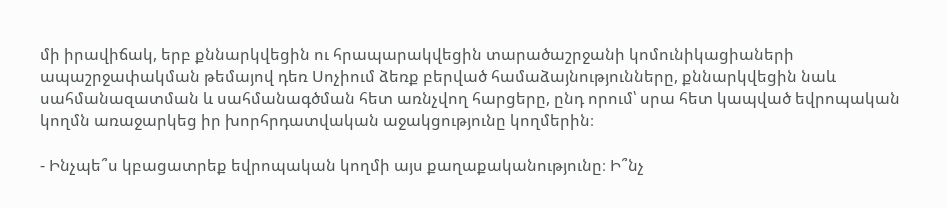մի իրավիճակ, երբ քննարկվեցին ու հրապարակվեցին տարածաշրջանի կոմունիկացիաների ապաշրջափակման թեմայով դեռ Սոչիում ձեռք բերված համաձայնությունները, քննարկվեցին նաև սահմանազատման և սահմանագծման հետ առնչվող հարցերը, ընդ որում՝ սրա հետ կապված եվրոպական կողմն առաջարկեց իր խորհրդատվական աջակցությունը կողմերին։

- Ինչպե՞ս կբացատրեք եվրոպական կողմի այս քաղաքականությունը։ Ի՞նչ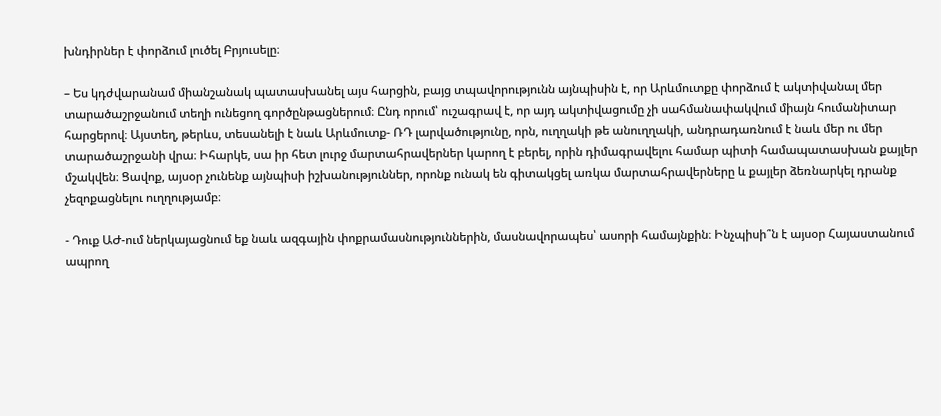խնդիրներ է փորձում լուծել Բրյուսելը։

– Ես կդժվարանամ միանշանակ պատասխանել այս հարցին, բայց տպավորությունն այնպիսին է, որ Արևմուտքը փորձում է ակտիվանալ մեր տարածաշրջանում տեղի ունեցող գործընթացներում։ Ընդ որում՝ ուշագրավ է, որ այդ ակտիվացումը չի սահմանափակվում միայն հումանիտար հարցերով։ Այստեղ, թերևս, տեսանելի է նաև Արևմուտք- ՌԴ լարվածությունը, որն, ուղղակի թե անուղղակի, անդրադառնում է նաև մեր ու մեր տարածաշրջանի վրա։ Իհարկե, սա իր հետ լուրջ մարտահրավերներ կարող է բերել, որին դիմագրավելու համար պիտի համապատասխան քայլեր մշակվեն։ Ցավոք, այսօր չունենք այնպիսի իշխանություններ, որոնք ունակ են գիտակցել առկա մարտահրավերները և քայլեր ձեռնարկել դրանք չեզոքացնելու ուղղությամբ։

- Դուք ԱԺ-ում ներկայացնում եք նաև ազգային փոքրամասնություններին, մասնավորապես՝ ասորի համայնքին։ Ինչպիսի՞ն է այսօր Հայաստանում ապրող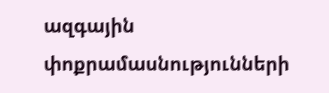ազգային փոքրամասնությունների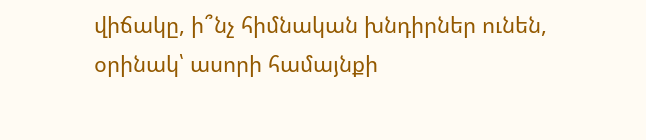վիճակը, ի՞նչ հիմնական խնդիրներ ունեն, օրինակ՝ ասորի համայնքի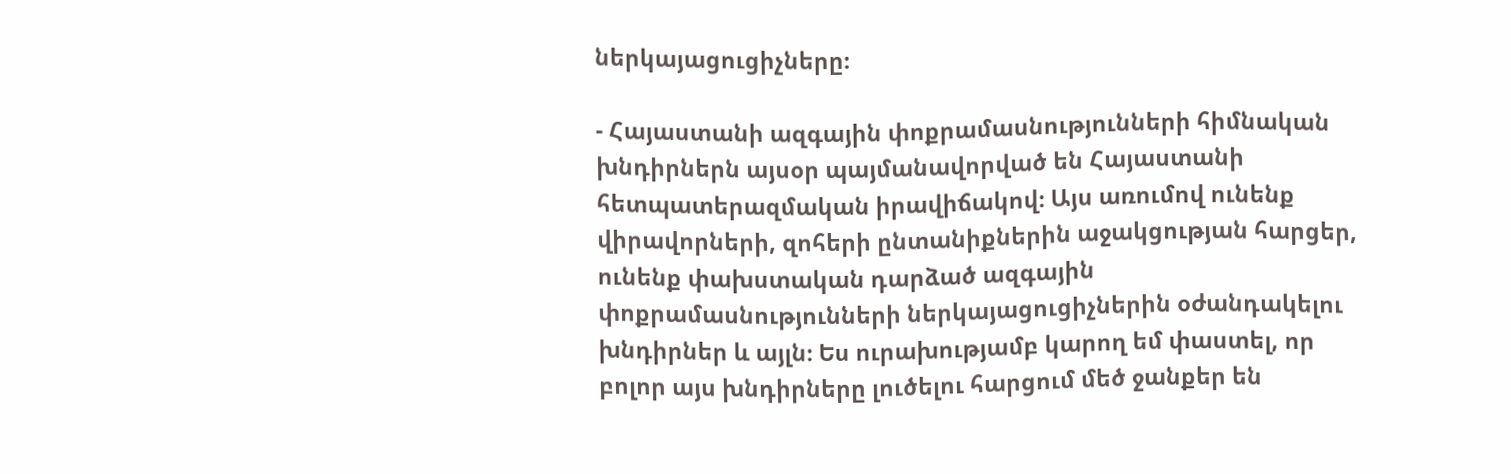ներկայացուցիչները։

- Հայաստանի ազգային փոքրամասնությունների հիմնական խնդիրներն այսօր պայմանավորված են Հայաստանի հետպատերազմական իրավիճակով։ Այս առումով ունենք վիրավորների, զոհերի ընտանիքներին աջակցության հարցեր, ունենք փախստական դարձած ազգային փոքրամասնությունների ներկայացուցիչներին օժանդակելու խնդիրներ և այլն։ Ես ուրախությամբ կարող եմ փաստել, որ բոլոր այս խնդիրները լուծելու հարցում մեծ ջանքեր են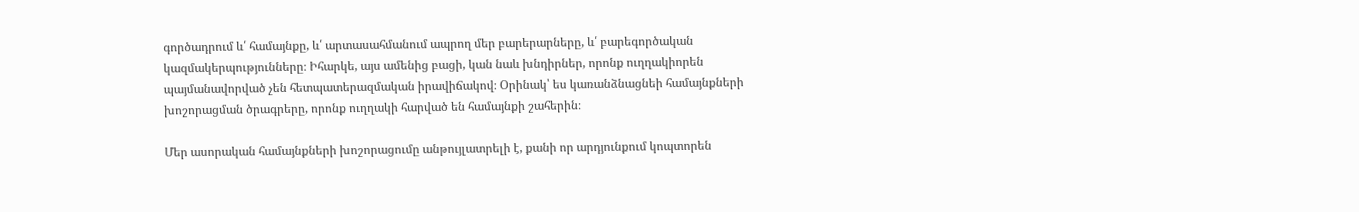գործադրում և՛ համայնքը, և՛ արտասահմանում ապրող մեր բարերարները, և՛ բարեգործական կազմակերպությունները։ Իհարկե, այս ամենից բացի, կան նաև խնդիրներ, որոնք ուղղակիորեն պայմանավորված չեն հետպատերազմական իրավիճակով։ Օրինակ՝ ես կառանձնացնեի համայնքների խոշորացման ծրագրերը, որոնք ուղղակի հարված են համայնքի շահերին։

Մեր ասորական համայնքների խոշորացումը անթույլատրելի է, քանի որ արդյունքում կոպտորեն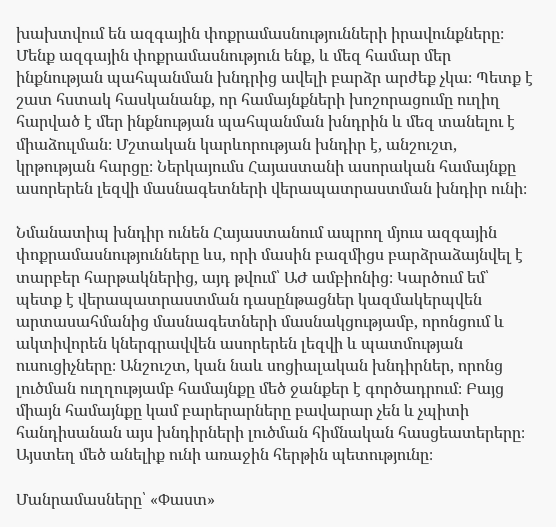խախտվում են ազգային փոքրամասնությունների իրավունքները։ Մենք ազգային փոքրամասնություն ենք, և մեզ համար մեր ինքնության պահպանման խնդրից ավելի բարձր արժեք չկա։ Պետք է շատ հստակ հասկանանք, որ համայնքների խոշորացումը ուղիղ հարված է մեր ինքնության պահպանման խնդրին և մեզ տանելու է միաձուլման։ Մշտական կարևորության խնդիր է, անշուշտ, կրթության հարցը։ Ներկայումս Հայաստանի ասորական համայնքը ասորերեն լեզվի մասնագետների վերապատրաստման խնդիր ունի։

Նմանատիպ խնդիր ունեն Հայաստանում ապրող մյուս ազգային փոքրամասնությունները ևս, որի մասին բազմիցս բարձրաձայնվել է տարբեր հարթակներից, այդ թվում՝ ԱԺ ամբիոնից։ Կարծում եմ՝ պետք է վերապատրաստման դասընթացներ կազմակերպվեն արտասահմանից մասնագետների մասնակցությամբ, որոնցում և ակտիվորեն կներգրավվեն ասորերեն լեզվի և պատմության ուսուցիչները։ Անշուշտ, կան նաև սոցիալական խնդիրներ, որոնց լուծման ուղղությամբ համայնքը մեծ ջանքեր է գործադրում։ Բայց միայն համայնքը կամ բարերարները բավարար չեն և չպիտի հանդիսանան այս խնդիրների լուծման հիմնական հասցեատերերը։ Այստեղ մեծ անելիք ունի առաջին հերթին պետությունը։

Մանրամասները՝ «Փաստ»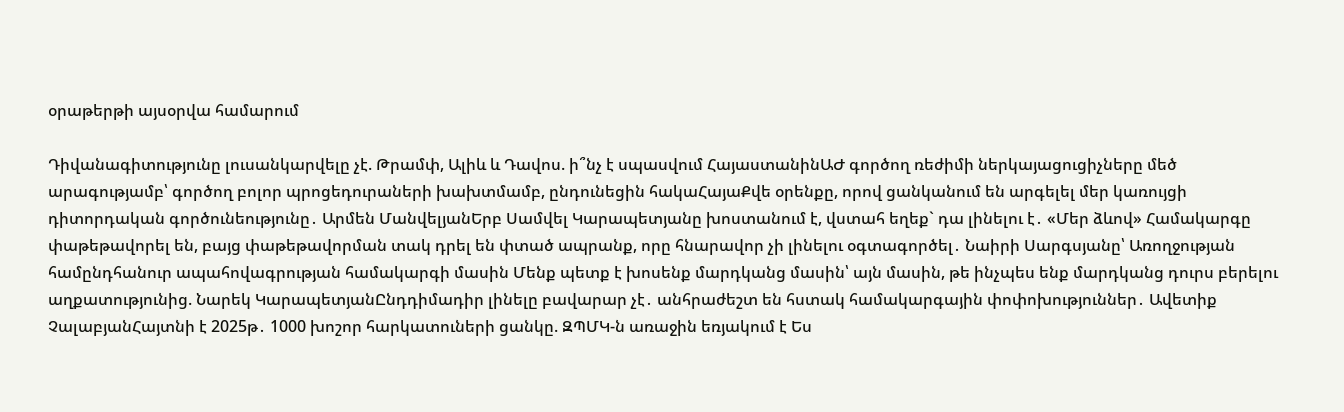օրաթերթի այսօրվա համարում

Դիվանագիտությունը լուսանկարվելը չէ. Թրամփ, Ալիև և Դավոս. ի՞նչ է սպասվում ՀայաստանինԱԺ գործող ռեժիմի ներկայացուցիչները մեծ արագությամբ՝ գործող բոլոր պրոցեդուրաների խախտմամբ, ընդունեցին հակաՀայաՔվե օրենքը, որով ցանկանում են արգելել մեր կառույցի դիտորդական գործունեությունը․ Արմեն ՄանվելյանԵրբ Սամվել Կարապետյանը խոստանում է, վստահ եղեք` դա լինելու է․ «Մեր ձևով» Համակարգը փաթեթավորել են, բայց փաթեթավորման տակ դրել են փտած ապրանք, որը հնարավոր չի լինելու օգտագործել․ Նաիրի Սարգսյանը՝ Առողջության համընդհանուր ապահովագրության համակարգի մասին Մենք պետք է խոսենք մարդկանց մասին՝ այն մասին, թե ինչպես ենք մարդկանց դուրս բերելու աղքատությունից. Նարեկ ԿարապետյանԸնդդիմադիր լինելը բավարար չէ․ անհրաժեշտ են հստակ համակարգային փոփոխություններ․ Ավետիք ՉալաբյանՀայտնի է 2025թ․ 1000 խոշոր հարկատուների ցանկը. ԶՊՄԿ-ն առաջին եռյակում է Ես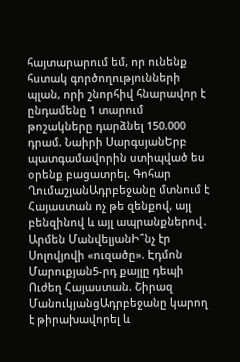հայտարարում եմ, որ ունենք հստակ գործողությունների պլան, որի շնորհիվ հնարավոր է ընդամենը 1 տարում թոշակները դարձնել 150.000 դրամ. Նաիրի ՍարգսյանԵրբ պատգամավորին ստիպված ես օրենք բացատրել. Գոհար ՂումաշյանԱդրբեջանը մտնում է Հայաստան ոչ թե զենքով, այլ բենզինով և այլ ապրանքներով․ Արմեն ՄանվելյանԻ՞նչ էր Սոլովյովի «ուզածը». Էդմոն Մարուքյան5-րդ քայլը դեպի Ուժեղ Հայաստան. Շիրազ ՄանուկյանցԱդրբեջանը կարող է թիրախավորել և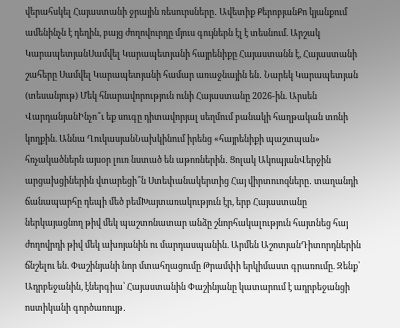վերահսկել Հայաստանի ջրային ռեսուրսները․ Ավետիք ՔերոբյանՔո կյանքում ամենինչն է դեղին, բայց ժողովուրդը մյուս գույներն էլ է տեսնում. Արշակ ԿարապետյանՍամվել Կարապետյանի հայրենիքը Հայաստանն է, Հայաստանի շահերը Սամվել Կարապետյանի համար առաջնային են․ Նարեկ Կարապետյան (տեսանյութ) Մեկ հնարավորություն ունի Հայաստանը 2026-ին. Արսեն ՎարդանյանԻնչո՞ւ եք սուգը դիտավորյալ սեղմում բանակի հաղթական տոնի կողքին. Աննա ՂուկասյանՆախկինում իրենց «հայրենիքի պաշտպան» հռչակածներն այսօր լուռ նստած են աթոռներին․ Ցոլակ ԱկոպյանՎերջին արցախցիներին վտարեցի՞ն Ստեփանակերտից Հայ վիրտուոզները․ տաղանդի ճանապարհը դեպի մեծ բեմԽայտառակություն էր, երբ Հայաստանը ներկայացնող թիվ մեկ պաշտոնատար անձը շնորհակալություն հայտնեց հայ ժողովրդի թիվ մեկ ախոյանին ու մարդասպանին. Արմեն ԱշոտյանԴիտորդներին ճնշելու են. Փաշինյանի նոր մտահղացումը Թրամփի երկիմաստ գրառումը. Զենք՝ Ադրբեջանին, էներգիա՝ Հայաստանին Փաշինյանը կատարում է ադրբեջանցի ոստիկանի գործառույթ․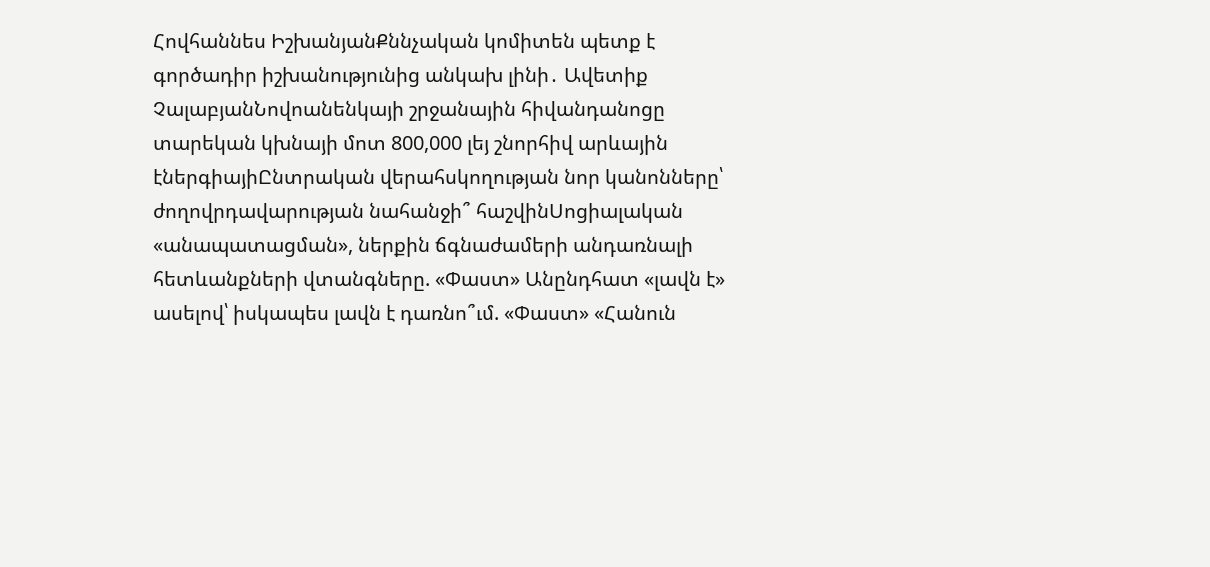Հովհաննես ԻշխանյանՔննչական կոմիտեն պետք է գործադիր իշխանությունից անկախ լինի․ Ավետիք ՉալաբյանՆովոանենկայի շրջանային հիվանդանոցը տարեկան կխնայի մոտ 800,000 լեյ շնորհիվ արևային էներգիայիԸնտրական վերահսկողության նոր կանոնները՝ ժողովրդավարության նահանջի՞ հաշվինՍոցիալական «անապատացման», ներքին ճգնաժամերի անդառնալի հետևանքների վտանգները. «Փաստ» Անընդհատ «լավն է» ասելով՝ իսկապես լավն է դառնո՞ւմ. «Փաստ» «Հանուն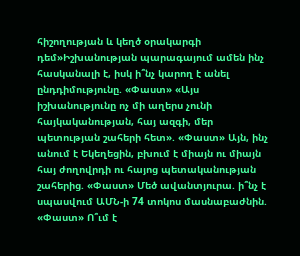հիշողության և կեղծ օրակարգի դեմ»Իշխանության պարագայում ամեն ինչ հասկանալի է, իսկ ի՞նչ կարող է անել ընդդիմությունը. «Փաստ» «Այս իշխանությունը ոչ մի աղերս չունի հայկականության, հայ ազգի, մեր պետության շահերի հետ». «Փաստ» Այն, ինչ անում է Եկեղեցին, բխում է միայն ու միայն հայ ժողովրդի ու հայոց պետականության շահերից. «Փաստ» Մեծ ավանտյուրա. ի՞նչ է սպասվում ԱՄՆ-ի 74 տոկոս մասնաբաժնին. «Փաստ» Ո՞ւմ է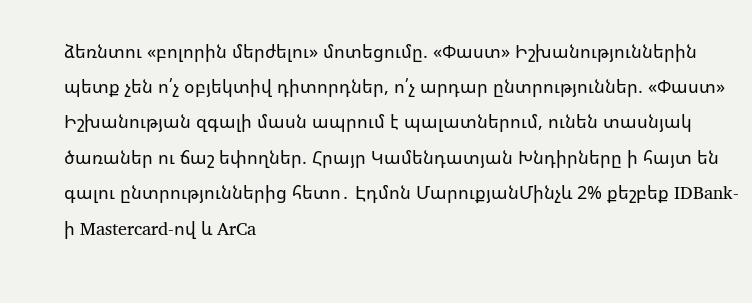ձեռնտու «բոլորին մերժելու» մոտեցումը. «Փաստ» Իշխանություններին պետք չեն ո՛չ օբյեկտիվ դիտորդներ, ո՛չ արդար ընտրություններ. «Փաստ» Իշխանության զգալի մասն ապրում է պալատներում, ունեն տասնյակ ծառաներ ու ճաշ եփողներ. Հրայր Կամենդատյան Խնդիրները ի հայտ են գալու ընտրություններից հետո․ Էդմոն ՄարուքյանՄինչև 2% քեշբեք IDBank-ի Mastercard-ով և ArCa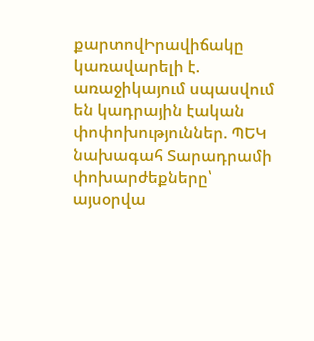քարտովԻրավիճակը կառավարելի է. առաջիկայում սպասվում են կադրային էական փոփոխություններ. ՊԵԿ նախագահ Տարադրամի փոխարժեքները՝ այսօրվա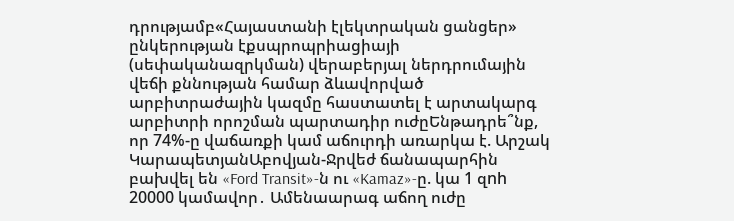դրությամբ«Հայաստանի էլեկտրական ցանցեր» ընկերության էքսպրոպրիացիայի (սեփականազրկման) վերաբերյալ ներդրումային վեճի քննության համար ձևավորված արբիտրաժային կազմը հաստատել է արտակարգ արբիտրի որոշման պարտադիր ուժըԵնթադրե՞նք, որ 74%-ը վաճառքի կամ աճուրդի առարկա է. Արշակ ԿարապետյանԱբովյան-Ջրվեժ ճանապարհին բախվել են «Ford Transit»-ն ու «Kamaz»-ը. կա 1 զnh 20000 կամավոր․ Ամենաարագ աճող ուժը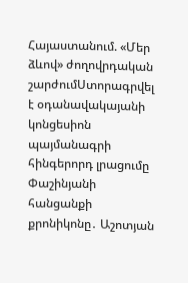Հայաստանում. «Մեր ձևով» ժողովրդական շարժումՍտորագրվել է օդանավակայանի կոնցեսիոն պայմանագրի հինգերորդ լրացումը Փաշինյանի հանցանքի քրոնիկոնը․ Աշոտյան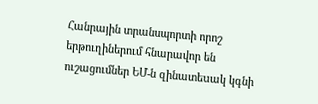Հանրային տրանսպորտի որոշ երթուղիներում հնարավոր են ուշացումներ ԵՄ-ն զինատեuակ կգնի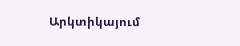Արկտիկայում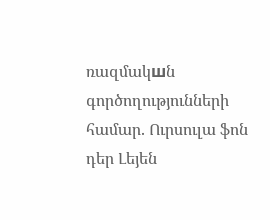ռազմակшն գործողությունների համար. Ուրսուլա ֆոն դեր Լեյեն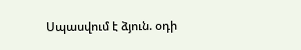Սպասվում է ձյուն. օդի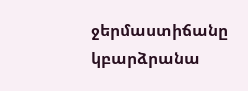ջերմաստիճանը կբարձրանա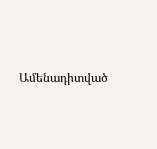Ամենադիտված